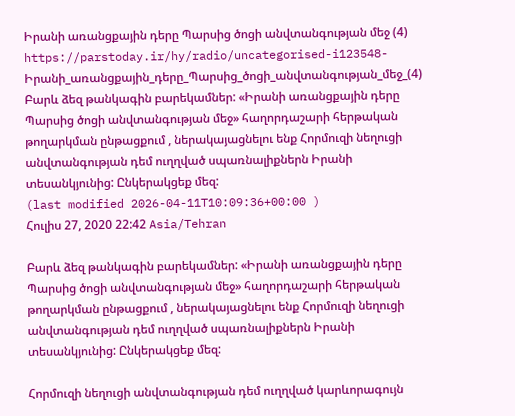Իրանի առանցքային դերը Պարսից ծոցի անվտանգության մեջ (4)
https://parstoday.ir/hy/radio/uncategorised-i123548-Իրանի_առանցքային_դերը_Պարսից_ծոցի_անվտանգության_մեջ_(4)
Բարև ձեզ թանկագին բարեկամներ: «Իրանի առանցքային դերը Պարսից ծոցի անվտանգության մեջ» հաղորդաշարի հերթական թողարկման ընթացքում , ներակայացնելու ենք Հորմուզի նեղուցի անվտանգության դեմ ուղղված սպառնալիքներն Իրանի տեսանկյունից: Ընկերակցեք մեզ:
(last modified 2026-04-11T10:09:36+00:00 )
Հուլիս 27, 2020 22:42 Asia/Tehran

Բարև ձեզ թանկագին բարեկամներ: «Իրանի առանցքային դերը Պարսից ծոցի անվտանգության մեջ» հաղորդաշարի հերթական թողարկման ընթացքում , ներակայացնելու ենք Հորմուզի նեղուցի անվտանգության դեմ ուղղված սպառնալիքներն Իրանի տեսանկյունից: Ընկերակցեք մեզ:

Հորմուզի նեղուցի անվտանգության դեմ ուղղված կարևորագույն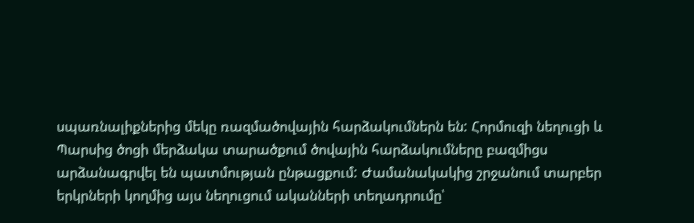սպառնալիքներից մեկը ռազմածովային հարձակումներն են: Հորմուզի նեղուցի և Պարսից ծոցի մերձակա տարածքում ծովային հարձակումները բազմիցս արձանագրվել են պատմության ընթացքում: Ժամանակակից շրջանում տարբեր երկրների կողմից այս նեղուցում ականների տեղադրումը՝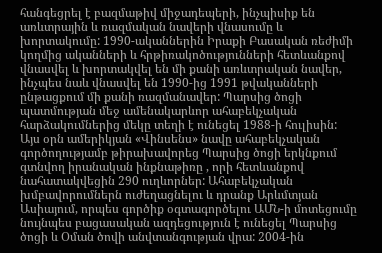հանգեցրել է բազմաթիվ միջադեպերի, ինչպիսիք են առևտրային և ռազմական նավերի վնասումը և խորտակումը: 1990-ականներին Իրաքի Բասական ռեժիմի կողմից ականների և հրթիռակոծությունների հետևանքով վնասվել և խորտակվել են մի քանի առևտրական նավեր, ինչպես նաև վնասվել են 1990-ից 1991 թվականների ընթացքում մի քանի ռազմանավեր: Պարսից ծոցի պատմության մեջ ամենակարևոր ահաբեկչական հարձակումներից մեկը տեղի է ունեցել 1988-ի հուլիսին: Այս օրն ամերիկյան «Վինսենս» նավը ահաբեկչական գործողությամբ թիրախավորեց Պարսից ծոցի երկնքում գտնվող իրանական ինքնաթիռը , որի հետևանքով նահատակվեցին 290 ուղևորներ: Ահաբեկչական խմբավորումներն ուժեղացնելու և դրանք Արևմտյան Ասիայում, որպես գործիք օգտագործելու ԱՄՆ-ի մոտեցումը նույնպես բացասական ազդեցություն է ունեցել Պարսից ծոցի և Օման ծովի անվտանգության վրա: 2004-ին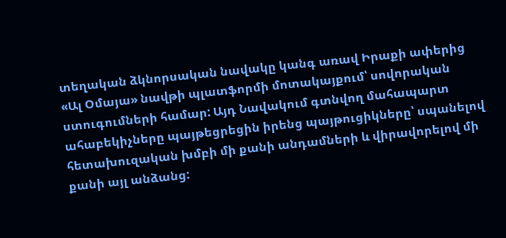տեղական ձկնորսական նավակը կանգ առավ Իրաքի ափերից «Ալ Օմայա» նավթի պլատֆորմի մոտակայքում՝ սովորական ստուգումների համար: Այդ Նավակում գտնվող մահապարտ ահաբեկիչները պայթեցրեցին իրենց պայթուցիկները՝ սպանելով հետախուզական խմբի մի քանի անդամների և վիրավորելով մի քանի այլ անձանց: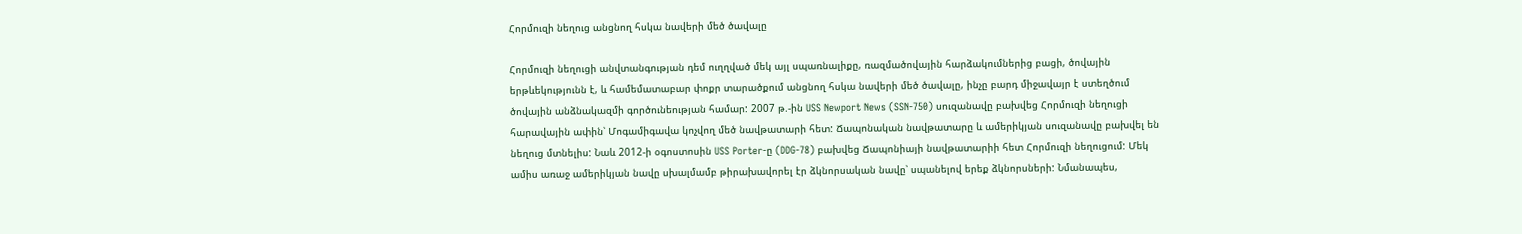Հորմուզի նեղուց անցնող հսկա նավերի մեծ ծավալը

Հորմուզի նեղուցի անվտանգության դեմ ուղղված մեկ այլ սպառնալիքը, ռազմածովային հարձակումներից բացի, ծովային երթևեկությունն է, և համեմատաբար փոքր տարածքում անցնող հսկա նավերի մեծ ծավալը, ինչը բարդ միջավայր է ստեղծում ծովային անձնակազմի գործունեության համար: 2007 թ.-ին USS Newport News (SSN-750) սուզանավը բախվեց Հորմուզի նեղուցի հարավային ափին՝ Մոգամիգավա կոչվող մեծ նավթատարի հետ: Ճապոնական նավթատարը և ամերիկյան սուզանավը բախվել են նեղուց մտնելիս: Նաև 2012-ի օգոստոսին USS Porter-ը (DDG-78) բախվեց Ճապոնիայի նավթատարիի հետ Հորմուզի նեղուցում: Մեկ ամիս առաջ ամերիկյան նավը սխալմամբ թիրախավորել էր ձկնորսական նավը՝ սպանելով երեք ձկնորսների: Նմանապես,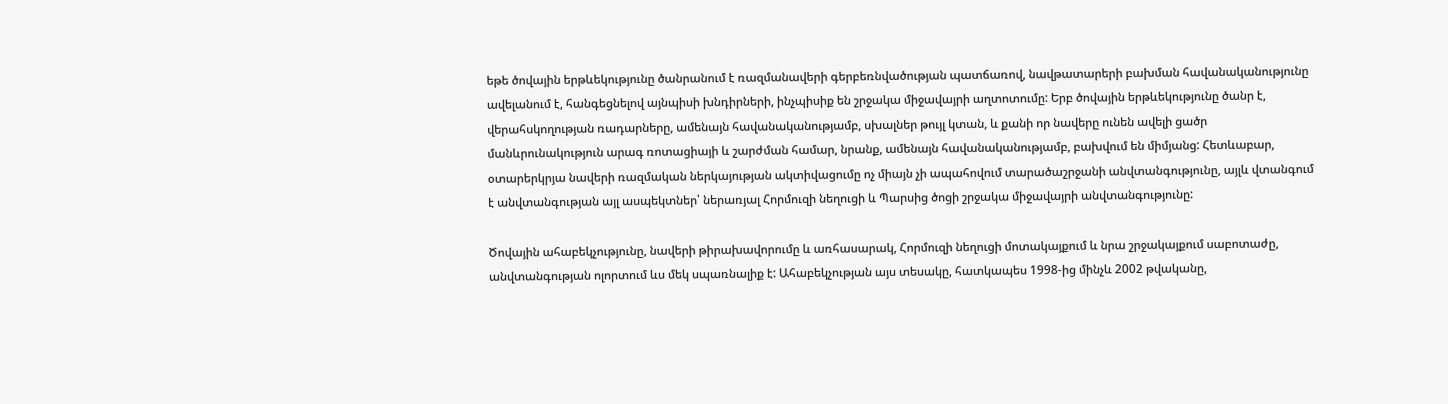եթե ծովային երթևեկությունը ծանրանում է ռազմանավերի գերբեռնվածության պատճառով, նավթատարերի բախման հավանականությունը ավելանում է, հանգեցնելով այնպիսի խնդիրների, ինչպիսիք են շրջակա միջավայրի աղտոտումը: Երբ ծովային երթևեկությունը ծանր է, վերահսկողության ռադարները, ամենայն հավանականությամբ, սխալներ թույլ կտան, և քանի որ նավերը ունեն ավելի ցածր մանևրունակություն արագ ռոտացիայի և շարժման համար, նրանք, ամենայն հավանականությամբ, բախվում են միմյանց: Հետևաբար, օտարերկրյա նավերի ռազմական ներկայության ակտիվացումը ոչ միայն չի ապահովում տարածաշրջանի անվտանգությունը, այլև վտանգում է անվտանգության այլ ասպեկտներ՝ ներառյալ Հորմուզի նեղուցի և Պարսից ծոցի շրջակա միջավայրի անվտանգությունը:

Ծովային ահաբեկչությունը, նավերի թիրախավորումը և առհասարակ, Հորմուզի նեղուցի մոտակայքում և նրա շրջակայքում սաբոտաժը, անվտանգության ոլորտում ևս մեկ սպառնալիք է: Ահաբեկչության այս տեսակը, հատկապես 1998-ից մինչև 2002 թվականը,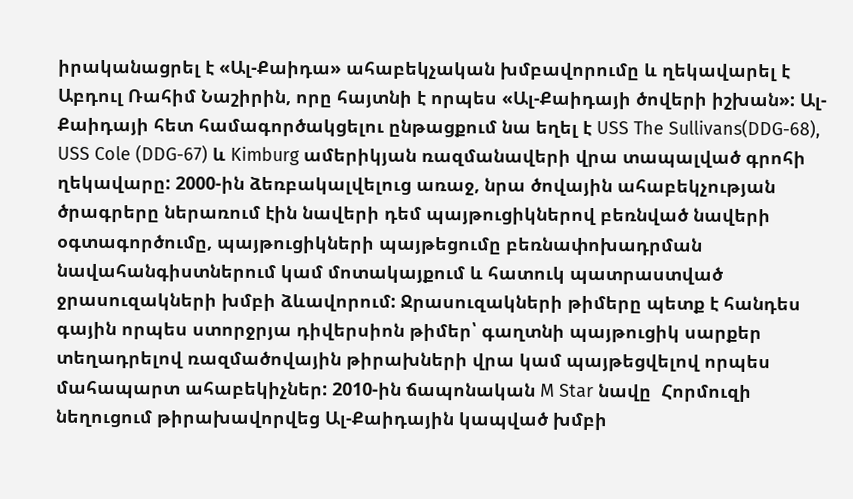իրականացրել է «Ալ-Քաիդա» ահաբեկչական խմբավորումը և ղեկավարել է Աբդուլ Ռահիմ Նաշիրին, որը հայտնի է որպես «Ալ-Քաիդայի ծովերի իշխան»: Ալ-Քաիդայի հետ համագործակցելու ընթացքում նա եղել է USS The Sullivans(DDG-68), USS Cole (DDG-67) և Kimburg ամերիկյան ռազմանավերի վրա տապալված գրոհի ղեկավարը: 2000-ին ձեռբակալվելուց առաջ, նրա ծովային ահաբեկչության  ծրագրերը ներառում էին նավերի դեմ պայթուցիկներով բեռնված նավերի օգտագործումը, պայթուցիկների պայթեցումը բեռնափոխադրման նավահանգիստներում կամ մոտակայքում և հատուկ պատրաստված ջրասուզակների խմբի ձևավորում: Ջրասուզակների թիմերը պետք է հանդես գային որպես ստորջրյա դիվերսիոն թիմեր՝ գաղտնի պայթուցիկ սարքեր տեղադրելով ռազմածովային թիրախների վրա կամ պայթեցվելով որպես մահապարտ ահաբեկիչներ: 2010-ին ճապոնական M Star նավը  Հորմուզի նեղուցում թիրախավորվեց Ալ-Քաիդային կապված խմբի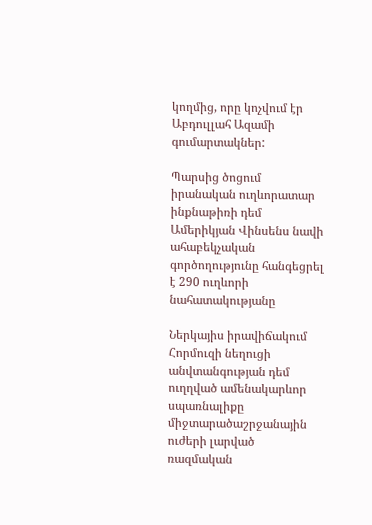կողմից, որը կոչվում էր Աբդուլլահ Ազամի գումարտակներ:

Պարսից ծոցում իրանական ուղևորատար ինքնաթիռի դեմ Ամերիկյան Վինսենս նավի ահաբեկչական գործողությունը հանգեցրել է 290 ուղևորի նահատակությանը

Ներկայիս իրավիճակում Հորմուզի նեղուցի անվտանգության դեմ ուղղված ամենակարևոր սպառնալիքը միջտարածաշրջանային ուժերի լարված ռազմական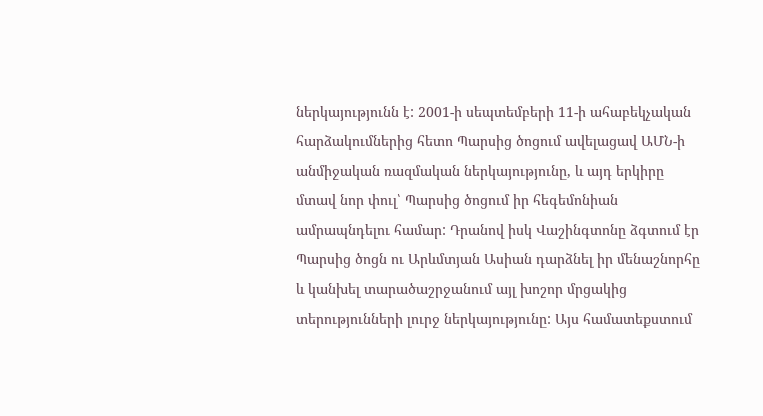ներկայությունն է: 2001-ի սեպտեմբերի 11-ի ահաբեկչական հարձակումներից հետո Պարսից ծոցում ավելացավ ԱՄՆ-ի անմիջական ռազմական ներկայությունը, և այդ երկիրը մտավ նոր փուլ՝ Պարսից ծոցում իր հեգեմոնիան ամրապնդելու համար: Դրանով իսկ Վաշինգտոնը ձգտում էր Պարսից ծոցն ու Արևմտյան Ասիան դարձնել իր մենաշնորհը և կանխել տարածաշրջանում այլ խոշոր մրցակից տերությունների լուրջ ներկայությունը: Այս համատեքստում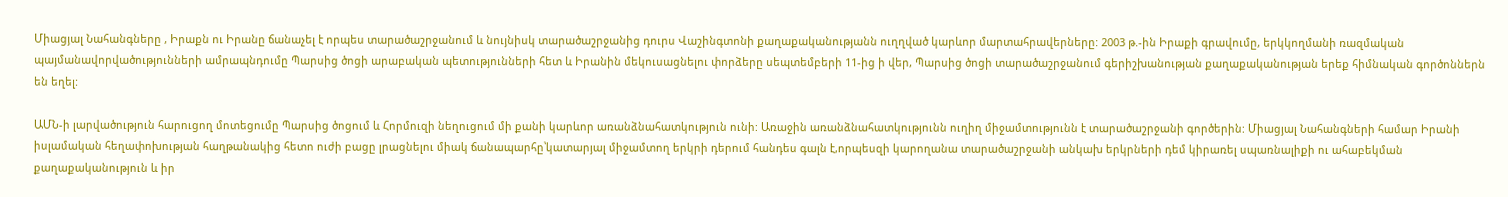Միացյալ Նահանգները , Իրաքն ու Իրանը ճանաչել է որպես տարածաշրջանում և նույնիսկ տարածաշրջանից դուրս Վաշինգտոնի քաղաքականությանն ուղղված կարևոր մարտահրավերները: 2003 թ.-ին Իրաքի գրավումը, երկկողմանի ռազմական պայմանավորվածությունների ամրապնդումը Պարսից ծոցի արաբական պետությունների հետ և Իրանին մեկուսացնելու փորձերը սեպտեմբերի 11-ից ի վեր, Պարսից ծոցի տարածաշրջանում գերիշխանության քաղաքականության երեք հիմնական գործոններն են եղել:

ԱՄՆ-ի լարվածություն հարուցող մոտեցումը Պարսից ծոցում և Հորմուզի նեղուցում մի քանի կարևոր առանձնահատկություն ունի: Առաջին առանձնահատկությունն ուղիղ միջամտությունն է տարածաշրջանի գործերին: Միացյալ Նահանգների համար Իրանի իսլամական հեղափոխության հաղթանակից հետո ուժի բացը լրացնելու միակ ճանապարհը՝կատարյալ միջամտող երկրի դերում հանդես գալն է,որպեսզի կարողանա տարածաշրջանի անկախ երկրների դեմ կիրառել սպառնալիքի ու ահաբեկման քաղաքականություն և իր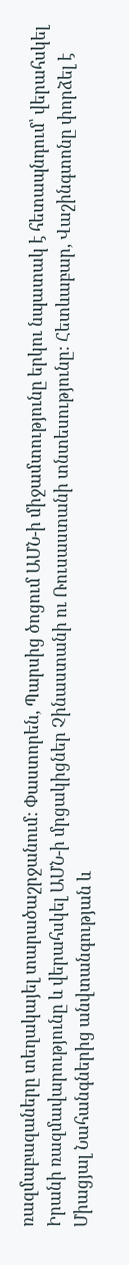ռազմաբազաները տեղակայել տարածաշրջանում: Փաստորեն, Պարսից ծոցում ԱՄՆ-ի միջամտությունը երկու նպատակ է հետապնդում՝ վերահսկել Իրանի ռազմավարությունը և վերահսկել ԱՄՆ-ի մրցակիցներ Չինաստանի ու Ռուսաստանի տնտեսությունը: Հետևաբար, Վաշինգտոնը փորձել է Միացյալ Նահանգներից անվտանգության և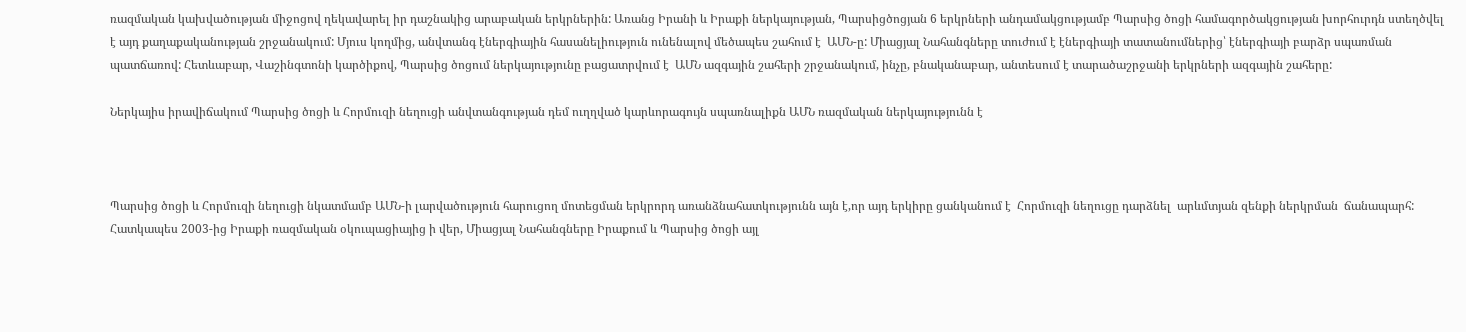ռազմական կախվածության միջոցով ղեկավարել իր դաշնակից արաբական երկրներին: Առանց Իրանի և Իրաքի ներկայության, Պարսիցծոցյան 6 երկրների անդամակցությամբ Պարսից ծոցի համագործակցության խորհուրդն ստեղծվել է այդ քաղաքականության շրջանակում: Մյուս կողմից, անվտանգ էներգիային հասանելիություն ունենալով մեծապես շահում է  ԱՄՆ-ը: Միացյալ Նահանգները տուժում է էներգիայի տատանումներից՝ էներգիայի բարձր սպառման պատճառով: Հետևաբար, Վաշինգտոնի կարծիքով, Պարսից ծոցում ներկայությունը բացատրվում է  ԱՄՆ ազգային շահերի շրջանակում, ինչը, բնականաբար, անտեսում է տարածաշրջանի երկրների ազգային շահերը:

Ներկայիս իրավիճակում Պարսից ծոցի և Հորմուզի նեղուցի անվտանգության դեմ ուղղված կարևորագույն սպառնալիքն ԱՄՆ ռազմական ներկայությունն է



Պարսից ծոցի և Հորմուզի նեղուցի նկատմամբ ԱՄՆ-ի լարվածություն հարուցող մոտեցման երկրորդ առանձնահատկությունն այն է,որ այդ երկիրը ցանկանում է  Հորմուզի նեղուցը դարձնել  արևմտյան զենքի ներկրման  ճանապարհ: Հատկապես 2003-ից Իրաքի ռազմական օկուպացիայից ի վեր, Միացյալ Նահանգները Իրաքում և Պարսից ծոցի այլ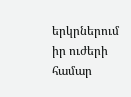երկրներում իր ուժերի համար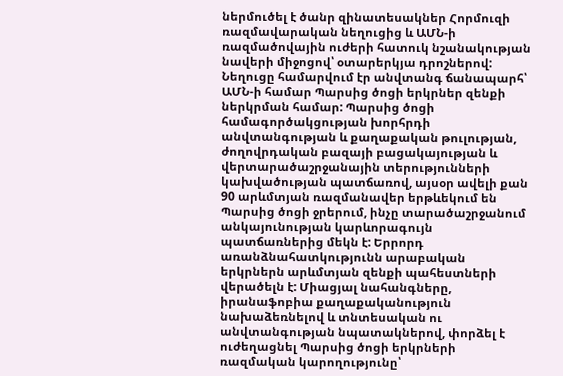ներմուծել է ծանր զինատեսակներ Հորմուզի ռազմավարական նեղուցից և ԱՄՆ-ի ռազմածովային ուժերի հատուկ նշանակության նավերի միջոցով՝ օտարերկյա դրոշներով: Նեղուցը համարվում էր անվտանգ ճանապարհ՝ ԱՄՆ-ի համար Պարսից ծոցի երկրներ զենքի ներկրման համար: Պարսից ծոցի համագործակցության խորհրդի անվտանգության և քաղաքական թուլության, ժողովրդական բազայի բացակայության և վերտարածաշրջանային տերությունների կախվածության պատճառով, այսօր ավելի քան 90 արևմտյան ռազմանավեր երթևեկում են Պարսից ծոցի ջրերում, ինչը տարածաշրջանում անկայունության կարևորագույն պատճառներից մեկն է: Երրորդ առանձնահատկությունն արաբական երկրներն արևմտյան զենքի պահեստների վերածելն է: Միացյալ նահանգները, իրանաֆոբիա քաղաքականություն նախաձեռնելով և տնտեսական ու անվտանգության նպատակներով, փորձել է ուժեղացնել Պարսից ծոցի երկրների ռազմական կարողությունը՝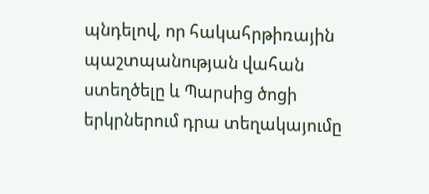պնդելով, որ հակահրթիռային պաշտպանության վահան ստեղծելը և Պարսից ծոցի երկրներում դրա տեղակայումը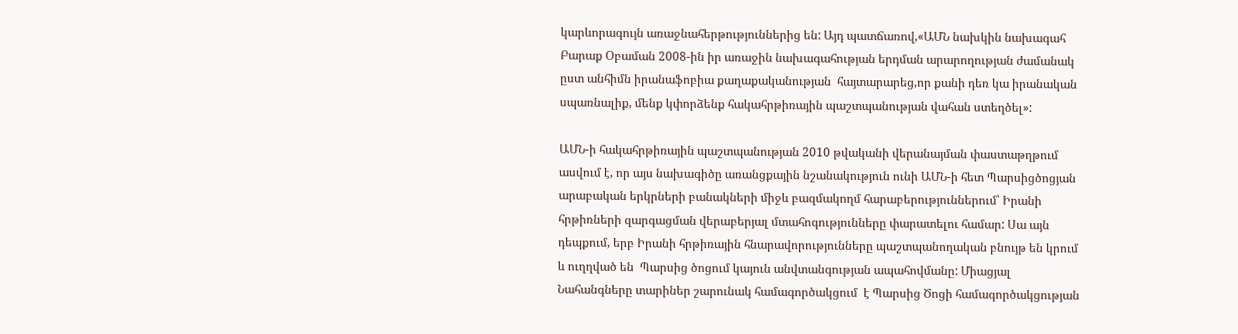կարևորագույն առաջնահերթություններից են: Այդ պատճառով,«ԱՄՆ նախկին նախագահ Բարաք Օբաման 2008-ին իր առաջին նախագահության երդման արարողության ժամանակ ըստ անհիմն իրանաֆոբիա քաղաքականության  հայտարարեց,որ քանի դեռ կա իրանական սպառնալիք, մենք կփորձենք հակահրթիռային պաշտպանության վահան ստեղծել»:

ԱՄՆ-ի հակահրթիռային պաշտպանության 2010 թվականի վերանայման փաստաթղթում ասվում է, որ այս նախագիծը առանցքային նշանակություն ունի ԱՄՆ-ի հետ Պարսիցծոցյան արաբական երկրների բանակների միջև բազմակողմ հարաբերություններում՝ Իրանի հրթիռների զարգացման վերաբերյալ մտահոգությունները փարատելու համար: Սա այն դեպքում, երբ Իրանի հրթիռային հնարավորությունները պաշտպանողական բնույթ են կրում և ուղղված են  Պարսից ծոցում կայուն անվտանգության ապահովմանը: Միացյալ Նահանգները տարիներ շարունակ համագործակցում  է Պարսից Ծոցի համագործակցության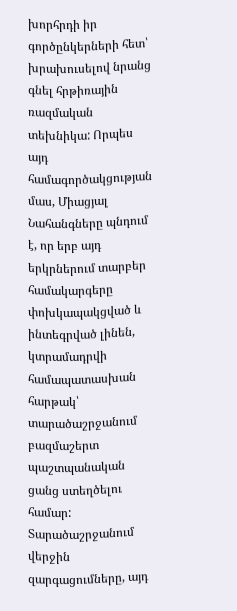խորհրդի իր գործընկերների հետ՝ խրախուսելով նրանց գնել հրթիռային ռազմական տեխնիկա: Որպես այդ համագործակցության մաս, Միացյալ Նահանգները պնդում է, որ երբ այդ երկրներում տարբեր համակարգերը փոխկապակցված և ինտեգրված լինեն, կտրամադրվի համապատասխան հարթակ՝ տարածաշրջանում բազմաշերտ պաշտպանական ցանց ստեղծելու համար: Տարածաշրջանում վերջին զարգացումները, այդ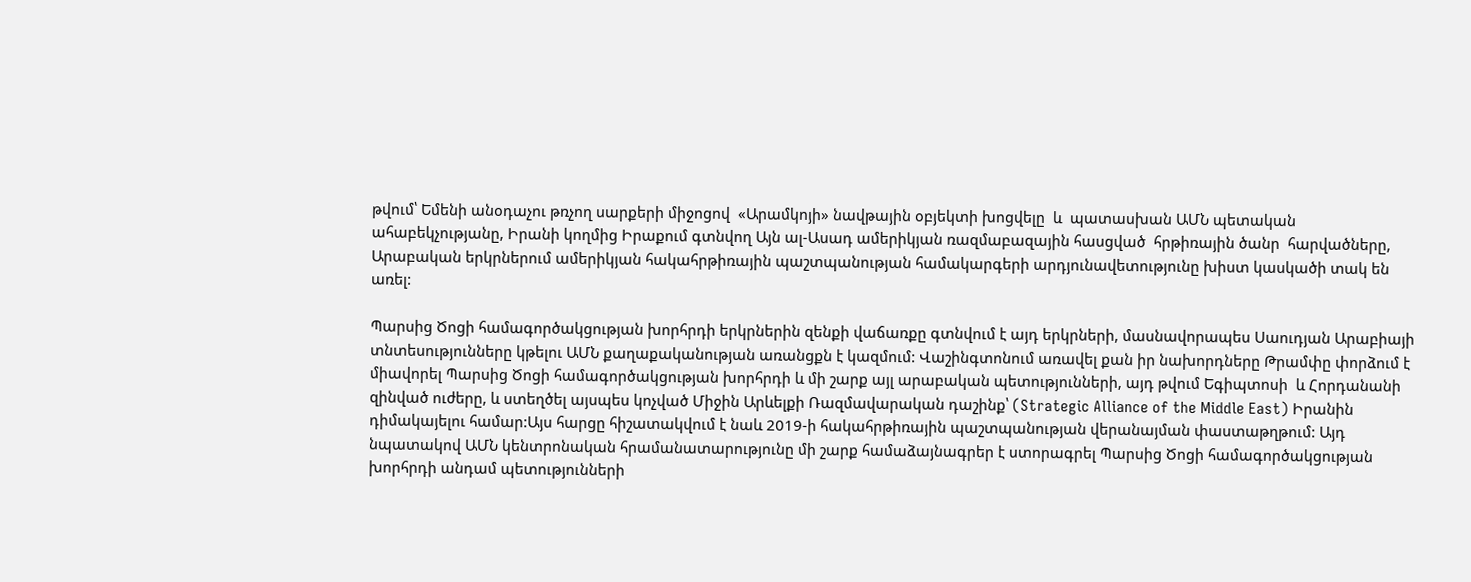թվում՝ Եմենի անօդաչու թռչող սարքերի միջոցով  «Արամկոյի» նավթային օբյեկտի խոցվելը  և  պատասխան ԱՄՆ պետական ահաբեկչությանը, Իրանի կողմից Իրաքում գտնվող Այն ալ-Ասադ ամերիկյան ռազմաբազային հասցված  հրթիռային ծանր  հարվածները,  Արաբական երկրներում ամերիկյան հակահրթիռային պաշտպանության համակարգերի արդյունավետությունը խիստ կասկածի տակ են առել:

Պարսից Ծոցի համագործակցության խորհրդի երկրներին զենքի վաճառքը գտնվում է այդ երկրների, մասնավորապես Սաուդյան Արաբիայի տնտեսությունները կթելու ԱՄՆ քաղաքականության առանցքն է կազմում: Վաշինգտոնում առավել քան իր նախորդները Թրամփը փորձում է միավորել Պարսից Ծոցի համագործակցության խորհրդի և մի շարք այլ արաբական պետությունների, այդ թվում Եգիպտոսի  և Հորդանանի զինված ուժերը, և ստեղծել այսպես կոչված Միջին Արևելքի Ռազմավարական դաշինք՝ (Strategic Alliance of the Middle East) Իրանին դիմակայելու համար:Այս հարցը հիշատակվում է նաև 2019-ի հակահրթիռային պաշտպանության վերանայման փաստաթղթում: Այդ նպատակով ԱՄՆ կենտրոնական հրամանատարությունը մի շարք համաձայնագրեր է ստորագրել Պարսից Ծոցի համագործակցության խորհրդի անդամ պետությունների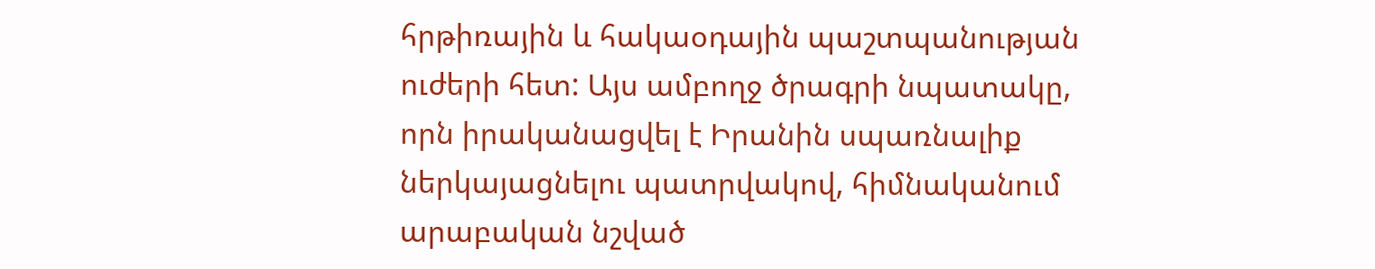հրթիռային և հակաօդային պաշտպանության ուժերի հետ: Այս ամբողջ ծրագրի նպատակը, որն իրականացվել է Իրանին սպառնալիք ներկայացնելու պատրվակով, հիմնականում արաբական նշված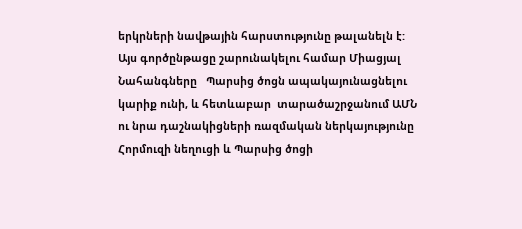երկրների նավթային հարստությունը թալանելն է: Այս գործընթացը շարունակելու համար Միացյալ Նահանգները   Պարսից ծոցն ապակայունացնելու կարիք ունի, և հետևաբար  տարածաշրջանում ԱՄՆ ու նրա դաշնակիցների ռազմական ներկայությունը Հորմուզի նեղուցի և Պարսից ծոցի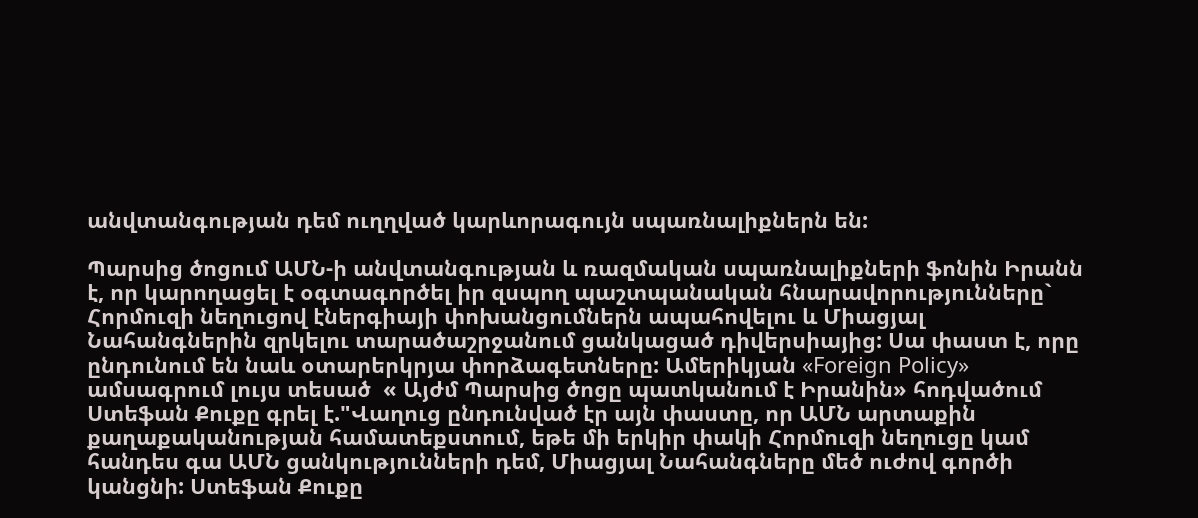անվտանգության դեմ ուղղված կարևորագույն սպառնալիքներն են:

Պարսից ծոցում ԱՄՆ-ի անվտանգության և ռազմական սպառնալիքների ֆոնին Իրանն է, որ կարողացել է օգտագործել իր զսպող պաշտպանական հնարավորությունները` Հորմուզի նեղուցով էներգիայի փոխանցումներն ապահովելու և Միացյալ Նահանգներին զրկելու տարածաշրջանում ցանկացած դիվերսիայից: Սա փաստ է, որը ընդունում են նաև օտարերկրյա փորձագետները: Ամերիկյան «Foreign Policy» ամսագրում լույս տեսած  « Այժմ Պարսից ծոցը պատկանում է Իրանին» հոդվածում Ստեֆան Քուքը գրել է."Վաղուց ընդունված էր այն փաստը, որ ԱՄՆ արտաքին քաղաքականության համատեքստում, եթե մի երկիր փակի Հորմուզի նեղուցը կամ հանդես գա ԱՄՆ ցանկությունների դեմ, Միացյալ Նահանգները մեծ ուժով գործի կանցնի: Ստեֆան Քուքը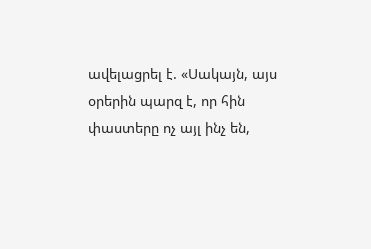ավելացրել է. «Սակայն, այս օրերին պարզ է, որ հին փաստերը ոչ այլ ինչ են,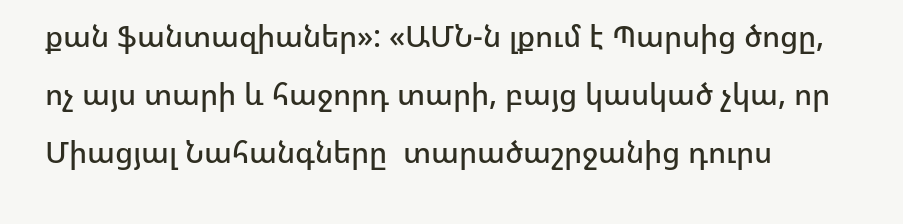քան ֆանտազիաներ»: «ԱՄՆ-ն լքում է Պարսից ծոցը, ոչ այս տարի և հաջորդ տարի, բայց կասկած չկա, որ Միացյալ Նահանգները  տարածաշրջանից դուրս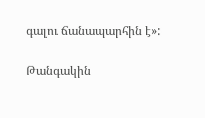գալու ճանապարհին է»:

Թանգակին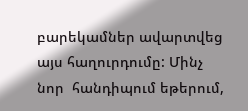բարեկամներ ավարտվեց այս հաղուրդումը: Մինչ նոր  հանդիպում եթերում,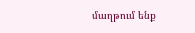մաղթում ենք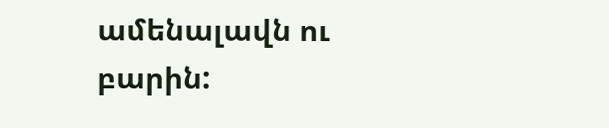ամենալավն ու բարին: